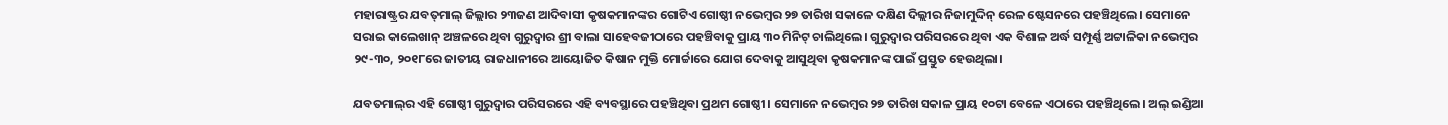ମହାରାଷ୍ଟ୍ରର ଯବତ୍‌ମାଲ୍‌ ଜିଲ୍ଲାର ୨୩ଜଣ ଆଦିବାସୀ କୃଷକମାନଙ୍କର ଗୋଟିଏ ଗୋଷ୍ଠୀ ନଭେମ୍ବର ୨୭ ତାରିଖ ସକାଳେ ଦକ୍ଷିଣ ଦିଲ୍ଲୀର ନିଜାମୁଦ୍ଦିନ୍‌ ରେଳ ଷ୍ଟେସନରେ ପହଞ୍ଚିଥିଲେ। ସେମାନେ ସରାଇ କାଲେଖାନ୍‌ ଅଞ୍ଚଳରେ ଥିବା ଗୁରୁଦ୍ଵାର ଶ୍ରୀ ବାଲା ସାହେବଜୀଠାରେ ପହଞ୍ଚିବାକୁ ପ୍ରାୟ ୩୦ ମିନିଟ୍‌ ଚାଲିଥିଲେ। ଗୁରୁଦ୍ଵାର ପରିସରରେ ଥିବା ଏକ ବିଶାଳ ଅର୍ଦ୍ଧ ସମ୍ପୂର୍ଣ୍ଣ ଅଟ୍ଟାଳିକା ନଭେମ୍ବର ୨୯-୩୦, ୨୦୧୮ରେ ଜାତୀୟ ରାଜଧାନୀରେ ଆୟୋଜିତ କିଷାନ ମୁକ୍ତି ମୋର୍ଚ୍ଚାରେ ଯୋଗ ଦେବାକୁ ଆସୁଥିବା କୃଷକମାନଙ୍କ ପାଇଁ ପ୍ରସ୍ତୁତ ହେଉଥିଲା।

ଯବତମାଲ୍‌ର ଏହି ଗୋଷ୍ଠୀ ଗୁରୁଦ୍ଵାର ପରିସରରେ ଏହି ବ୍ୟବସ୍ଥାରେ ପହଞ୍ଚିଥିବା ପ୍ରଥମ ଗୋଷ୍ଠୀ। ସେମାନେ ନଭେମ୍ବର ୨୭ ତାରିଖ ସକାଳ ପ୍ରାୟ ୧୦ଟା ବେଳେ ଏଠାରେ ପହଞ୍ଚିଥିଲେ। ଅଲ୍‌ ଇଣ୍ଡିଆ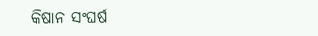କିଷାନ ସଂଘର୍ଷ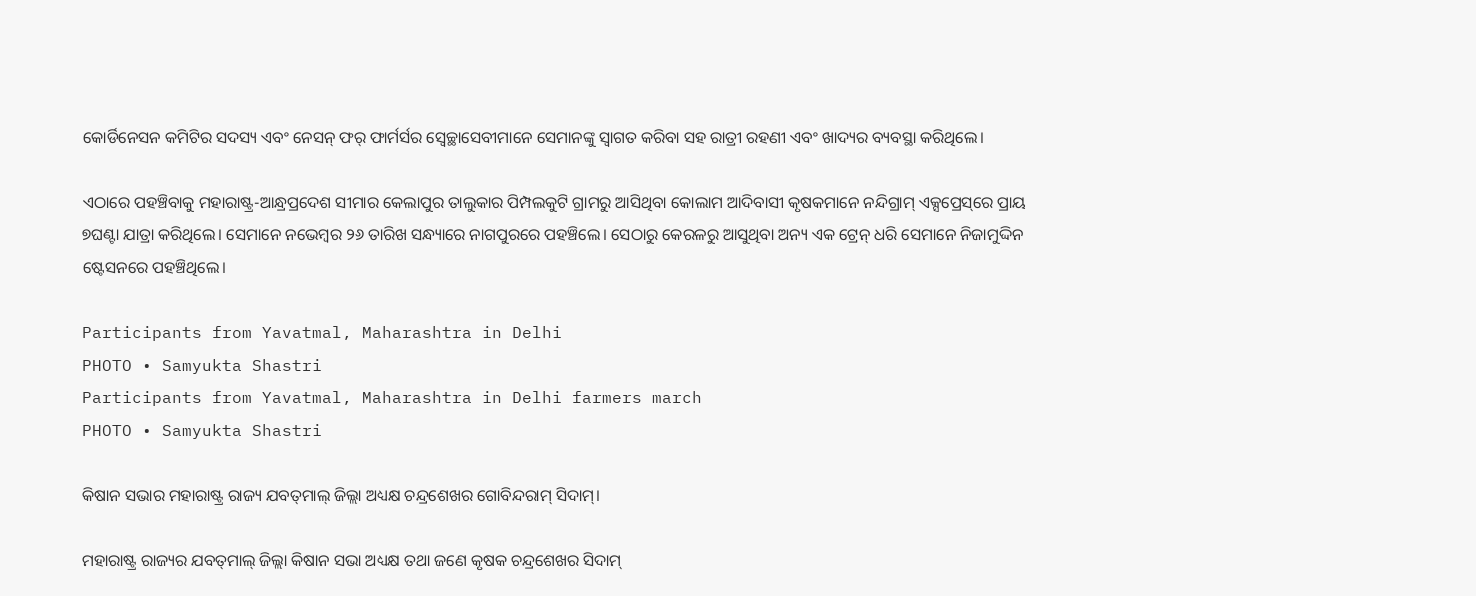କୋର୍ଡିନେସନ କମିଟିର ସଦସ୍ୟ ଏବଂ ନେସନ୍‌ ଫର୍‌ ଫାର୍ମର୍ସର ସ୍ଵେଚ୍ଛାସେବୀମାନେ ସେମାନଙ୍କୁ ସ୍ଵାଗତ କରିବା ସହ ରାତ୍ରୀ ରହଣୀ ଏବଂ ଖାଦ୍ୟର ବ୍ୟବସ୍ଥା କରିଥିଲେ।

ଏଠାରେ ପହଞ୍ଚିବାକୁ ମହାରାଷ୍ଟ୍ର-ଆନ୍ଧ୍ରପ୍ରଦେଶ ସୀମାର କେଲାପୁର ତାଲୁକାର ପିମ୍ପଲକୁଟି ଗ୍ରାମରୁ ଆସିଥିବା କୋଲାମ ଆଦିବାସୀ କୃଷକମାନେ ନନ୍ଦିଗ୍ରାମ୍‌ ଏକ୍ସପ୍ରେସ୍‌ରେ ପ୍ରାୟ ୭ଘଣ୍ଟା ଯାତ୍ରା କରିଥିଲେ। ସେମାନେ ନଭେମ୍ବର ୨୬ ତାରିଖ ସନ୍ଧ୍ୟାରେ ନାଗପୁରରେ ପହଞ୍ଚିଲେ। ସେଠାରୁ କେରଳରୁ ଆସୁଥିବା ଅନ୍ୟ ଏକ ଟ୍ରେନ୍‌ ଧରି ସେମାନେ ନିଜାମୁଦ୍ଦିନ ଷ୍ଟେସନରେ ପହଞ୍ଚିଥିଲେ।

Participants from Yavatmal, Maharashtra in Delhi
PHOTO • Samyukta Shastri
Participants from Yavatmal, Maharashtra in Delhi farmers march
PHOTO • Samyukta Shastri

କିଷାନ ସଭାର ମହାରାଷ୍ଟ୍ର ରାଜ୍ୟ ଯବତ୍‌ମାଲ୍‌ ଜିଲ୍ଲା ଅଧ୍ୟକ୍ଷ ଚନ୍ଦ୍ରଶେଖର ଗୋବିନ୍ଦରାମ୍‌ ସିଦାମ୍‌।

ମହାରାଷ୍ଟ୍ର ରାଜ୍ୟର ଯବତ୍‌ମାଲ୍‌ ଜିଲ୍ଲା କିଷାନ ସଭା ଅଧ୍ୟକ୍ଷ ତଥା ଜଣେ କୃଷକ ଚନ୍ଦ୍ରଶେଖର ସିଦାମ୍‌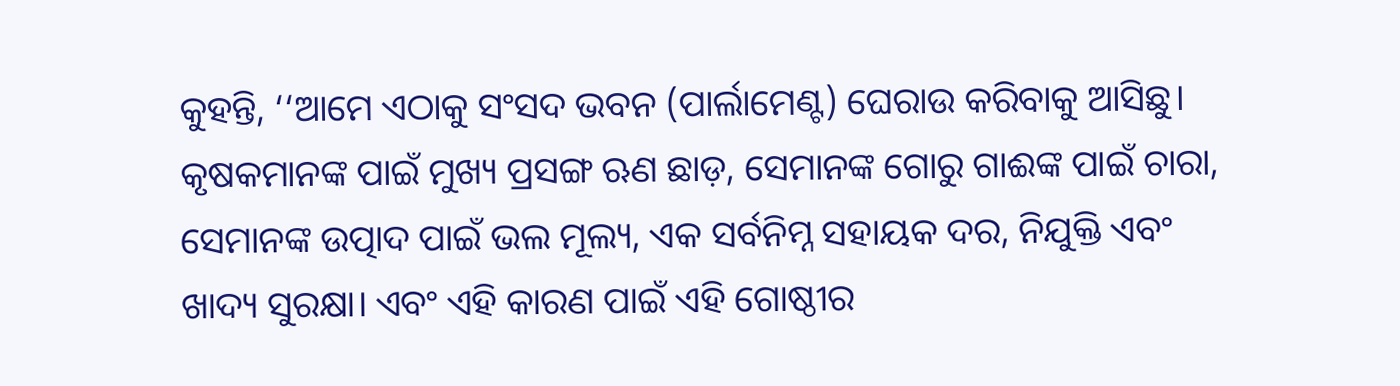କୁହନ୍ତି, ‘‘ଆମେ ଏଠାକୁ ସଂସଦ ଭବନ (ପାର୍ଲାମେଣ୍ଟ) ଘେରାଉ କରିବାକୁ ଆସିଛୁ। କୃଷକମାନଙ୍କ ପାଇଁ ମୁଖ୍ୟ ପ୍ରସଙ୍ଗ ଋଣ ଛାଡ଼, ସେମାନଙ୍କ ଗୋରୁ ଗାଈଙ୍କ ପାଇଁ ଚାରା, ସେମାନଙ୍କ ଉତ୍ପାଦ ପାଇଁ ଭଲ ମୂଲ୍ୟ, ଏକ ସର୍ବନିମ୍ନ ସହାୟକ ଦର, ନିଯୁକ୍ତି ଏବଂ ଖାଦ୍ୟ ସୁରକ୍ଷା। ଏବଂ ଏହି କାରଣ ପାଇଁ ଏହି ଗୋଷ୍ଠୀର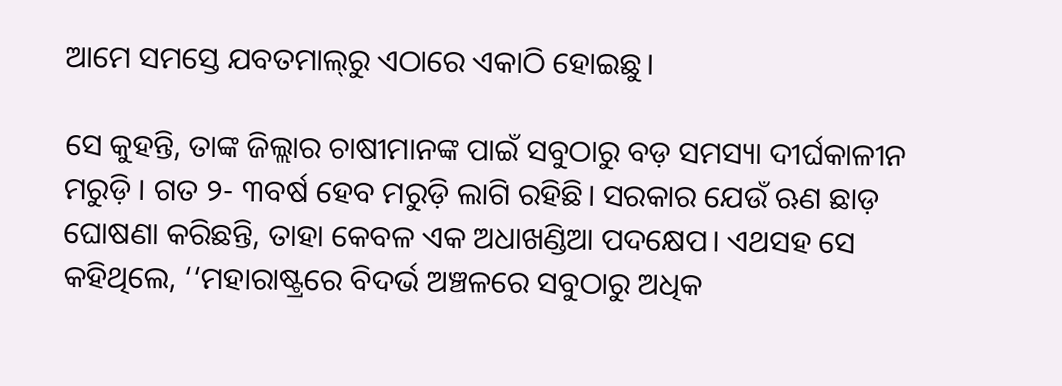ଆମେ ସମସ୍ତେ ଯବତମାଲ୍‌ରୁ ଏଠାରେ ଏକାଠି ହୋଇଛୁ।

ସେ କୁହନ୍ତି, ତାଙ୍କ ଜିଲ୍ଲାର ଚାଷୀମାନଙ୍କ ପାଇଁ ସବୁଠାରୁ ବଡ଼ ସମସ୍ୟା ଦୀର୍ଘକାଳୀନ ମରୁଡ଼ି । ଗତ ୨- ୩ବର୍ଷ ହେବ ମରୁଡ଼ି ଲାଗି ରହିଛି। ସରକାର ଯେଉଁ ଋଣ ଛାଡ଼ ଘୋଷଣା କରିଛନ୍ତି, ତାହା କେବଳ ଏକ ଅଧାଖଣ୍ଡିଆ ପଦକ୍ଷେପ। ଏଥସହ ସେ କହିଥିଲେ, ‘‘ମହାରାଷ୍ଟ୍ରରେ ବିଦର୍ଭ ଅଞ୍ଚଳରେ ସବୁଠାରୁ ଅଧିକ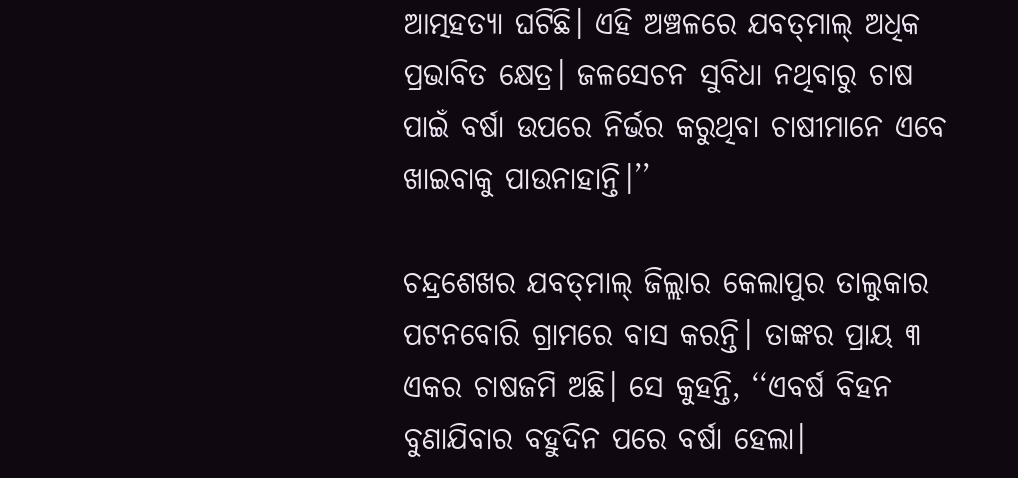ଆତ୍ମହତ୍ୟା ଘଟିଛି। ଏହି ଅଞ୍ଚଳରେ ଯବତ୍‌ମାଲ୍‌ ଅଧିକ ପ୍ରଭାବିତ କ୍ଷେତ୍ର। ଜଳସେଚନ ସୁବିଧା ନଥିବାରୁ ଚାଷ ପାଇଁ ବର୍ଷା ଉପରେ ନିର୍ଭର କରୁଥିବା ଚାଷୀମାନେ ଏବେ ଖାଇବାକୁ ପାଉନାହାନ୍ତି।’’

ଚନ୍ଦ୍ରଶେଖର ଯବତ୍‌ମାଲ୍‌ ଜିଲ୍ଲାର କେଲାପୁର ତାଲୁକାର ପଟନବୋରି ଗ୍ରାମରେ ବାସ କରନ୍ତି। ତାଙ୍କର ପ୍ରାୟ ୩ ଏକର ଚାଷଜମି ଅଛି। ସେ କୁହନ୍ତି, ‘‘ଏବର୍ଷ ବିହନ ବୁଣାଯିବାର ବହୁଦିନ ପରେ ବର୍ଷା ହେଲା।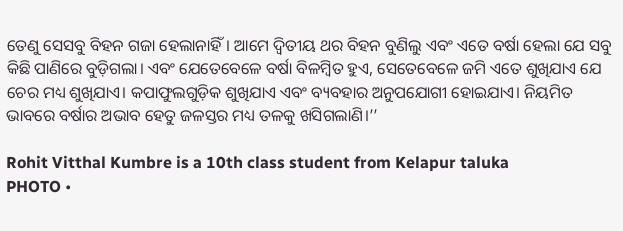ତେଣୁ ସେସବୁ ବିହନ ଗଜା ହେଲାନାହିଁ। ଆମେ ଦ୍ଵିତୀୟ ଥର ବିହନ ବୁଣିଲୁ ଏବଂ ଏତେ ବର୍ଷା ହେଲା ଯେ ସବୁ କିଛି ପାଣିରେ ବୁଡ଼ିଗଲା। ଏବଂ ଯେତେବେଳେ ବର୍ଷା ବିଳମ୍ବିତ ହୁଏ, ସେତେବେଳେ ଜମି ଏତେ ଶୁଖିଯାଏ ଯେ ଚେର ମଧ୍ୟ ଶୁଖିଯାଏ। କପାଫୁଲଗୁଡ଼ିକ ଶୁଖିଯାଏ ଏବଂ ବ୍ୟବହାର ଅନୁପଯୋଗୀ ହୋଇଯାଏ। ନିୟମିତ ଭାବରେ ବର୍ଷାର ଅଭାବ ହେତୁ ଜଳସ୍ତର ମଧ୍ୟ ତଳକୁ ଖସିଗଲାଣି।’’

Rohit Vitthal Kumbre is a 10th class student from Kelapur taluka
PHOTO •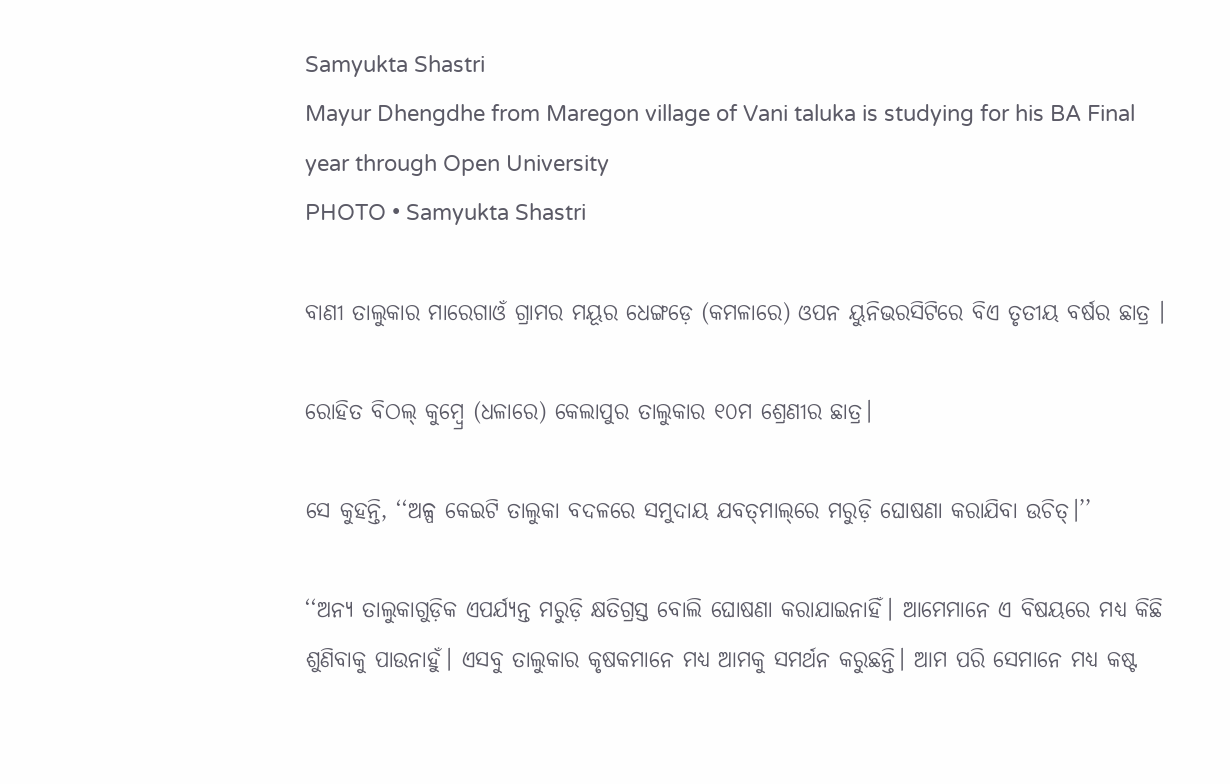Samyukta Shastri
Mayur Dhengdhe from Maregon village of Vani taluka is studying for his BA Final year through Open University
PHOTO • Samyukta Shastri

ବାଣୀ ତାଲୁକାର ମାରେଗାଓଁ ଗ୍ରାମର ମୟୂର ଧେଙ୍ଗଡ଼େ (କମଳାରେ) ଓପନ ୟୁନିଭରସିଟିରେ ବିଏ ତୃତୀୟ ବର୍ଷର ଛାତ୍ର ।

ରୋହିତ ବିଠଲ୍‌ କୁମ୍ବ୍ରେ (ଧଳାରେ) କେଲାପୁର ତାଲୁକାର ୧୦ମ ଶ୍ରେଣୀର ଛାତ୍ର।

ସେ କୁହନ୍ତି, ‘‘ଅଳ୍ପ କେଇଟି ତାଲୁକା ବଦଳରେ ସମୁଦାୟ ଯବତ୍‌ମାଲ୍‌ରେ ମରୁଡ଼ି ଘୋଷଣା କରାଯିବା ଉଚିତ୍‌।’’

‘‘ଅନ୍ୟ ତାଲୁକାଗୁଡ଼ିକ ଏପର୍ଯ୍ୟନ୍ତ ମରୁଡ଼ି କ୍ଷତିଗ୍ରସ୍ତ ବୋଲି ଘୋଷଣା କରାଯାଇନାହିଁ। ଆମେମାନେ ଏ ବିଷୟରେ ମଧ୍ୟ କିଛି ଶୁଣିବାକୁ ପାଉନାହୁଁ। ଏସବୁ ତାଲୁକାର କୃଷକମାନେ ମଧ୍ୟ ଆମକୁ ସମର୍ଥନ କରୁଛନ୍ତି। ଆମ ପରି ସେମାନେ ମଧ୍ୟ କଷ୍ଟ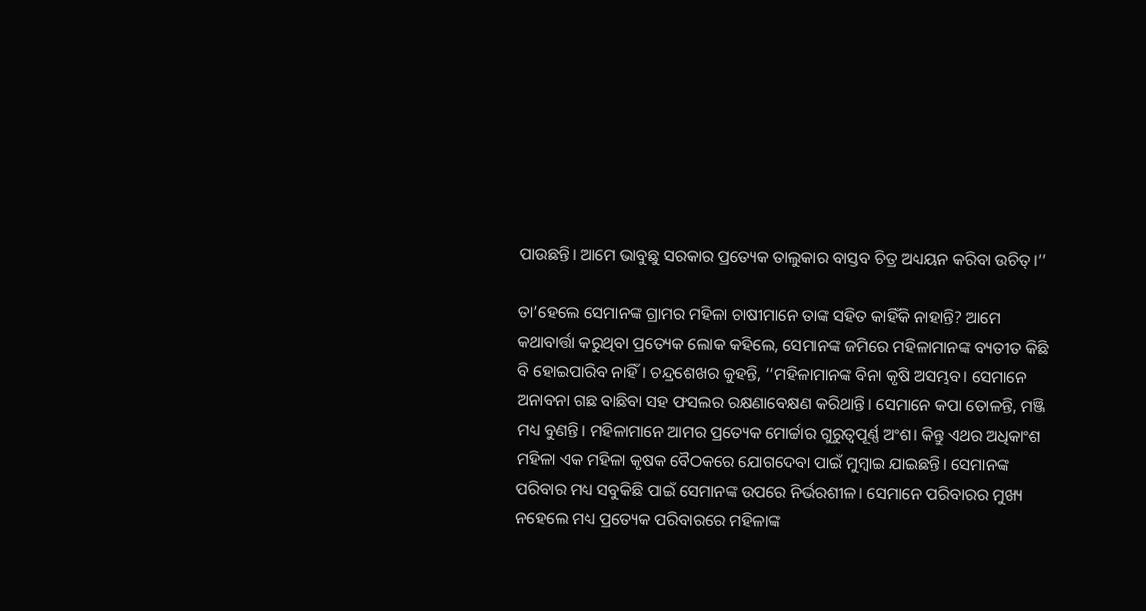ପାଉଛନ୍ତି। ଆମେ ଭାବୁଛୁ ସରକାର ପ୍ରତ୍ୟେକ ତାଲୁକାର ବାସ୍ତବ ଚିତ୍ର ଅଧ୍ୟୟନ କରିବା ଉଚିତ୍‌।’’

ତା’ହେଲେ ସେମାନଙ୍କ ଗ୍ରାମର ମହିଳା ଚାଷୀମାନେ ତାଙ୍କ ସହିତ କାହିଁକି ନାହାନ୍ତି? ଆମେ କଥାବାର୍ତ୍ତା କରୁଥିବା ପ୍ରତ୍ୟେକ ଲୋକ କହିଲେ, ସେମାନଙ୍କ ଜମିରେ ମହିଳାମାନଙ୍କ ବ୍ୟତୀତ କିଛି ବି ହୋଇପାରିବ ନାହିଁ। ଚନ୍ଦ୍ରଶେଖର କୁହନ୍ତି, ‘‘ମହିଳାମାନଙ୍କ ବିନା କୃଷି ଅସମ୍ଭବ। ସେମାନେ ଅନାବନା ଗଛ ବାଛିବା ସହ ଫସଲର ରକ୍ଷଣାବେକ୍ଷଣ କରିଥାନ୍ତି। ସେମାନେ କପା ତୋଳନ୍ତି, ମଞ୍ଜି ମଧ୍ୟ ବୁଣନ୍ତି। ମହିଳାମାନେ ଆମର ପ୍ରତ୍ୟେକ ମୋର୍ଚ୍ଚାର ଗୁରୁତ୍ଵପୂର୍ଣ୍ଣ ଅଂଶ। କିନ୍ତୁ ଏଥର ଅଧିକାଂଶ ମହିଳା ଏକ ମହିଳା କୃଷକ ବୈଠକରେ ଯୋଗଦେବା ପାଇଁ ମୁମ୍ବାଇ ଯାଇଛନ୍ତି। ସେମାନଙ୍କ ପରିବାର ମଧ୍ୟ ସବୁକିଛି ପାଇଁ ସେମାନଙ୍କ ଉପରେ ନିର୍ଭରଶୀଳ। ସେମାନେ ପରିବାରର ମୁଖ୍ୟ ନହେଲେ ମଧ୍ୟ ପ୍ରତ୍ୟେକ ପରିବାରରେ ମହିଳାଙ୍କ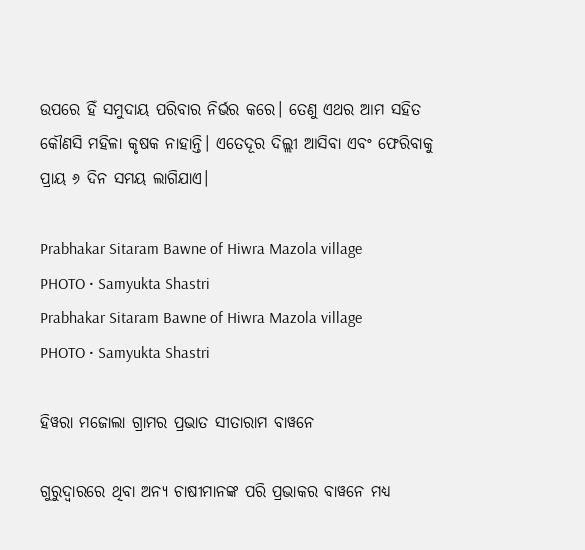ଉପରେ ହିଁ ସମୁଦାୟ ପରିବାର ନିର୍ଭର କରେ। ତେଣୁ ଏଥର ଆମ ସହିତ କୌଣସି ମହିଳା କୃଷକ ନାହାନ୍ତି। ଏତେଦୂର ଦିଲ୍ଲୀ ଆସିବା ଏବଂ ଫେରିବାକୁ ପ୍ରାୟ ୬ ଦିନ ସମୟ ଲାଗିଯାଏ।

Prabhakar Sitaram Bawne of Hiwra Mazola village
PHOTO • Samyukta Shastri
Prabhakar Sitaram Bawne of Hiwra Mazola village
PHOTO • Samyukta Shastri

ହିୱରା ମଜୋଲା ଗ୍ରାମର ପ୍ରଭାତ ସୀତାରାମ ବାୱନେ

ଗୁରୁଦ୍ଵାରରେ ଥିବା ଅନ୍ୟ ଚାଷୀମାନଙ୍କ ପରି ପ୍ରଭାକର ବାୱନେ ମଧ୍ୟ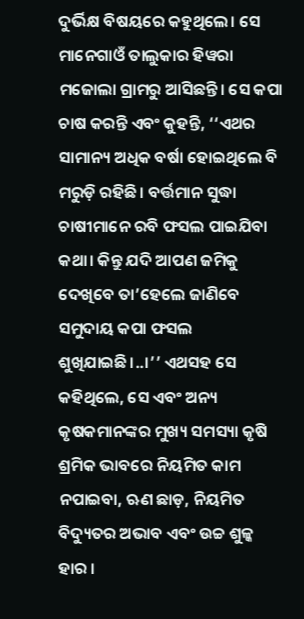ଦୁର୍ଭିକ୍ଷ ବିଷୟରେ କହୁଥିଲେ। ସେ ମାନେଗାଓଁ ତାଲୁକାର ହିୱରା ମଜୋଲା ଗ୍ରାମରୁ ଆସିଛନ୍ତି। ସେ କପା ଚାଷ କରନ୍ତି ଏବଂ କୁହନ୍ତି, ‘‘ଏଥର ସାମାନ୍ୟ ଅଧିକ ବର୍ଷା ହୋଇଥିଲେ ବି ମରୁଡ଼ି ରହିଛି। ବର୍ତ୍ତମାନ ସୁଦ୍ଧା ଚାଷୀମାନେ ରବି ଫସଲ ପାଇଯିବା କଥା। କିନ୍ତୁ ଯଦି ଆପଣ ଜମିକୁ ଦେଖିବେ ତା’ହେଲେ ଜାଣିବେ ସମୁଦାୟ କପା ଫସଲ ଶୁଖିଯାଇଛି।..।’’ ଏଥସହ ସେ କହିଥିଲେ, ସେ ଏବଂ ଅନ୍ୟ କୃଷକମାନଙ୍କର ମୁଖ୍ୟ ସମସ୍ୟା କୃଷି ଶ୍ରମିକ ଭାବରେ ନିୟମିତ କାମ ନପାଇବା, ଋଣ ଛାଡ଼, ନିୟମିତ ବିଦ୍ୟୁତର ଅଭାବ ଏବଂ ଉଚ୍ଚ ଶୁଳ୍କ ହାର ।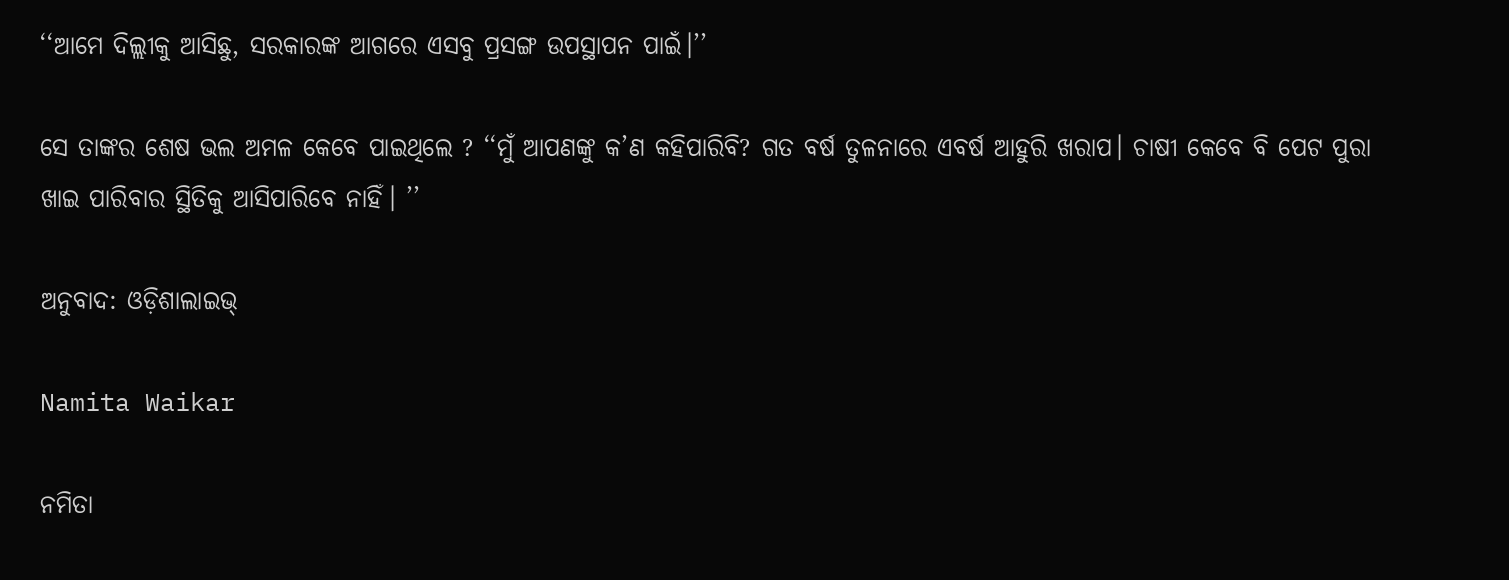‘‘ଆମେ ଦିଲ୍ଲୀକୁ ଆସିଛୁ, ସରକାରଙ୍କ ଆଗରେ ଏସବୁ ପ୍ରସଙ୍ଗ ଉପସ୍ଥାପନ ପାଇଁ।’’

ସେ ତାଙ୍କର ଶେଷ ଭଲ ଅମଳ କେବେ ପାଇଥିଲେ ? ‘‘ମୁଁ ଆପଣଙ୍କୁ କ’ଣ କହିପାରିବି? ଗତ ବର୍ଷ ତୁଳନାରେ ଏବର୍ଷ ଆହୁରି ଖରାପ। ଚାଷୀ କେବେ ବି ପେଟ ପୁରା ଖାଇ ପାରିବାର ସ୍ଥିତିକୁ ଆସିପାରିବେ ନାହିଁ। ’’

ଅନୁବାଦ: ଓଡ଼ିଶାଲାଇଭ୍‍

Namita Waikar

ନମିତା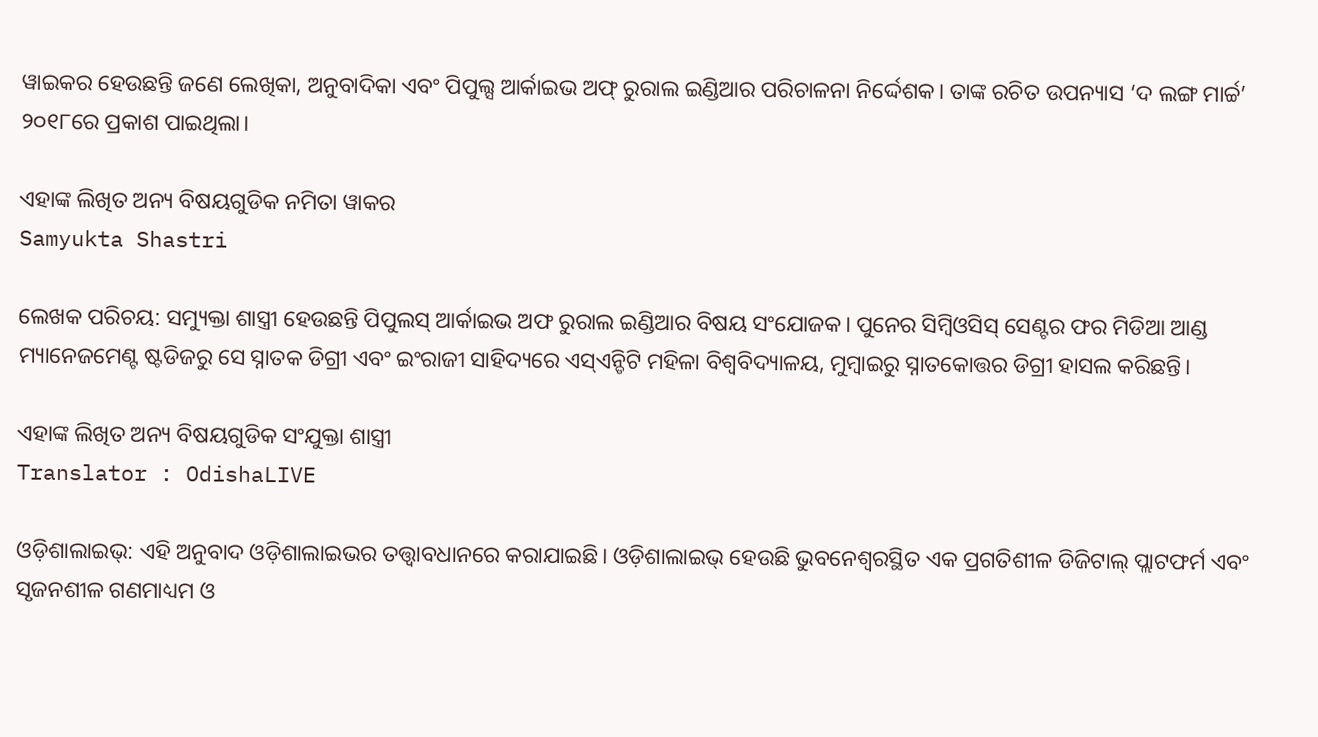ୱାଇକର ହେଉଛନ୍ତି ଜଣେ ଲେଖିକା, ଅନୁବାଦିକା ଏବଂ ପିପୁଲ୍ସ ଆର୍କାଇଭ ଅଫ୍‌ ରୁରାଲ ଇଣ୍ଡିଆର ପରିଚାଳନା ନିର୍ଦ୍ଦେଶକ। ତାଙ୍କ ରଚିତ ଉପନ୍ୟାସ ‘ଦ ଲଙ୍ଗ ମାର୍ଚ୍ଚ’ ୨୦୧୮ରେ ପ୍ରକାଶ ପାଇଥିଲା।

ଏହାଙ୍କ ଲିଖିତ ଅନ୍ୟ ବିଷୟଗୁଡିକ ନମିତା ୱାକର
Samyukta Shastri

ଲେଖକ ପରିଚୟ: ସମ୍ୟୁକ୍ତା ଶାସ୍ତ୍ରୀ ହେଉଛନ୍ତି ପିପୁଲସ୍ ଆର୍କାଇଭ ଅଫ ରୁରାଲ ଇଣ୍ଡିଆର ବିଷୟ ସଂଯୋଜକ। ପୁନେର ସିମ୍ବିଓସିସ୍ ସେଣ୍ଟର ଫର ମିଡିଆ ଆଣ୍ଡ ମ୍ୟାନେଜମେଣ୍ଟ ଷ୍ଟଡିଜରୁ ସେ ସ୍ନାତକ ଡିଗ୍ରୀ ଏବଂ ଇଂରାଜୀ ସାହିଦ୍ୟରେ ଏସ୍ଏନ୍ଡିଟି ମହିଳା ବିଶ୍ୱବିଦ୍ୟାଳୟ, ମୁମ୍ବାଇରୁ ସ୍ନାତକୋତ୍ତର ଡିଗ୍ରୀ ହାସଲ କରିଛନ୍ତି।

ଏହାଙ୍କ ଲିଖିତ ଅନ୍ୟ ବିଷୟଗୁଡିକ ସଂଯୁକ୍ତା ଶାସ୍ତ୍ରୀ
Translator : OdishaLIVE

ଓଡ଼ିଶାଲାଇଭ୍: ଏହି ଅନୁବାଦ ଓଡ଼ିଶାଲାଇଭର ତତ୍ତ୍ୱାବଧାନରେ କରାଯାଇଛି। ଓଡ଼ିଶାଲାଇଭ୍ ହେଉଛି ଭୁବନେଶ୍ୱରସ୍ଥିତ ଏକ ପ୍ରଗତିଶୀଳ ଡିଜିଟାଲ୍ ପ୍ଲାଟଫର୍ମ ଏବଂ ସୃଜନଶୀଳ ଗଣମାଧ୍ୟମ ଓ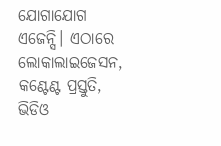ଯୋଗାଯୋଗ ଏଜେନ୍ସି। ଏଠାରେ ଲୋକାଲାଇଜେସନ, କଣ୍ଟେଣ୍ଟ ପ୍ରସ୍ତୁତି, ଭିଡିଓ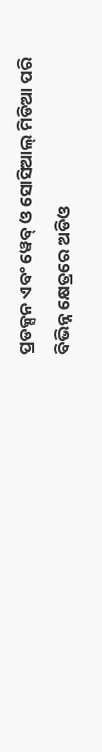ପ୍ରଡକ୍ସନ ଏବଂ ୱେବ୍ ଓ ସୋସିଆଲ୍ ମିଡିଆ ପରି ବିଭିନ୍ନ କ୍ଷେତ୍ରରେ ଅଡିଓ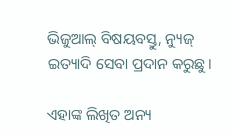ଭିଜୁଆଲ୍‌ ବିଷୟବସ୍ତୁ, ନ୍ୟୁଜ୍ ଇତ୍ୟାଦି ସେବା ପ୍ରଦାନ କରୁଛୁ।

ଏହାଙ୍କ ଲିଖିତ ଅନ୍ୟ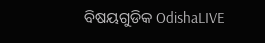ବିଷୟଗୁଡିକ OdishaLIVE